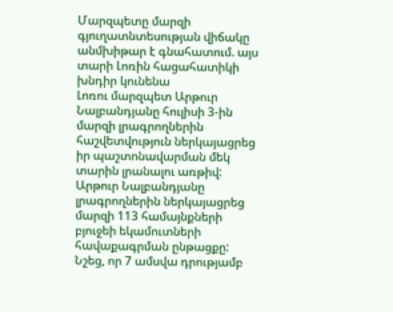Մարզպետը մարզի գյուղատնտեսության վիճակը անմխիթար է գնահատում. այս տարի Լոռին հացահատիկի խնդիր կունենա
Լոռու մարզպետ Արթուր Նալբանդյանը հուլիսի 3-ին մարզի լրագրողներին հաշվետվություն ներկայացրեց իր պաշտոնավարման մեկ տարին լրանալու առթիվ:
Արթուր Նալբանդյանը լրագրողներին ներկայացրեց մարզի 113 համայնքների բյուջեի եկամուտների հավաքագրման ընթացքը: Նշեց, որ 7 ամսվա դրությամբ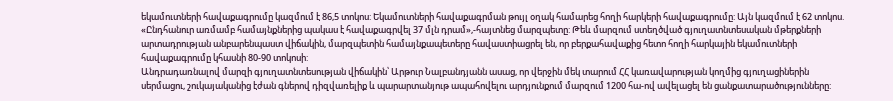եկամուտների հավաքագրումը կազմում է 86,5 տոկոս: Եկամուտների հավաքագրման թույլ օղակ համարեց հողի հարկերի հավաքագրումը: Այն կազմում է 62 տոկոս. «Ընդհանուր առմամբ համայնքներից պակաս է հավաքագրվել 37 մլն դրամ»,-հայտնեց մարզպետը: Թեև մարզում ստեղծված գյուղատնտեսական մթերքների արտադրության անբարենպաստ վիճակին, մարզպետին համայնքապետերը հավաստիացրել են, որ բերքահավաքից հետո հողի հարկային եկամուտների հավաքագրումը կհասնի 80-90 տոկոսի:
Անդրադառնալով մարզի գյուղատնտեսության վիճակին՝ Արթուր Նալբանդյանն ասաց, որ վերջին մեկ տարում ՀՀ կառավարության կողմից գյուղացիներին սերմացու, շուկայականից էժան գներով դիզվառելիք և պարարտանյութ ապահովելու արդյունքում մարզում 1200 հա-ով ավելացել են ցանքատարածությունները: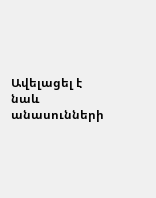Ավելացել է նաև անասունների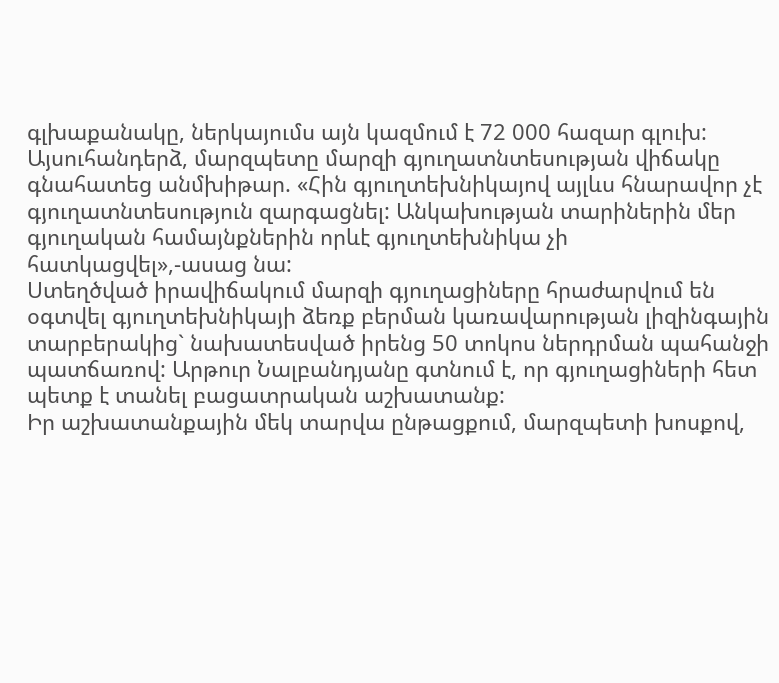գլխաքանակը, ներկայումս այն կազմում է 72 000 հազար գլուխ: Այսուհանդերձ, մարզպետը մարզի գյուղատնտեսության վիճակը գնահատեց անմխիթար. «Հին գյուղտեխնիկայով այլևս հնարավոր չէ գյուղատնտեսություն զարգացնել: Անկախության տարիներին մեր գյուղական համայնքներին որևէ գյուղտեխնիկա չի հատկացվել»,-ասաց նա:
Ստեղծված իրավիճակում մարզի գյուղացիները հրաժարվում են օգտվել գյուղտեխնիկայի ձեռք բերման կառավարության լիզինգային տարբերակից` նախատեսված իրենց 50 տոկոս ներդրման պահանջի պատճառով: Արթուր Նալբանդյանը գտնում է, որ գյուղացիների հետ պետք է տանել բացատրական աշխատանք:
Իր աշխատանքային մեկ տարվա ընթացքում, մարզպետի խոսքով,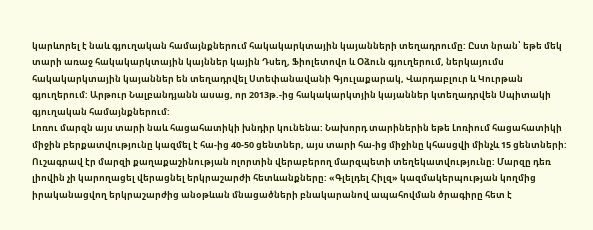կարևորել է նաև գյուղական համայնքներում հակակարկտային կայանների տեղադրումը: Ըստ նրան՝ եթե մեկ տարի առաջ հակակարկտային կայններ կային Դսեղ, Ֆիոլետովո և Օձուն գյուղերում, ներկայումս հակակարկտային կայաններ են տեղադրվել Ստեփանավանի Գյուլաքարակ, Վարդաբլուր և Կուրթան գյուղերում: Արթուր Նալբանդյանն ասաց, որ 2013թ.-ից հակակարկտյին կայաններ կտեղադրվեն Սպիտակի գյուղական համայնքներում:
Լոռու մարզն այս տարի նաև հացահատիկի խնդիր կունենա: Նախորդ տարիներին եթե Լոռիում հացահատիկի միջին բերքատվությունը կազմել է հա-ից 40-50 ցենտներ, այս տարի հա-ից միջինը կհասցվի մինչև 15 ցենտների:
Ուշագրավ էր մարզի քաղաքաշինության ոլորտին վերաբերող մարզպետի տեղեկատվությունը: Մարզը դեռ լիովին չի կարողացել վերացնել երկրաշարժի հետևանքները: «Գլելդել Հիլզ» կազմակերպության կողմից իրականացվող երկրաշարժից անօթևան մնացածների բնակարանով ապահովման ծրագիրը հետ է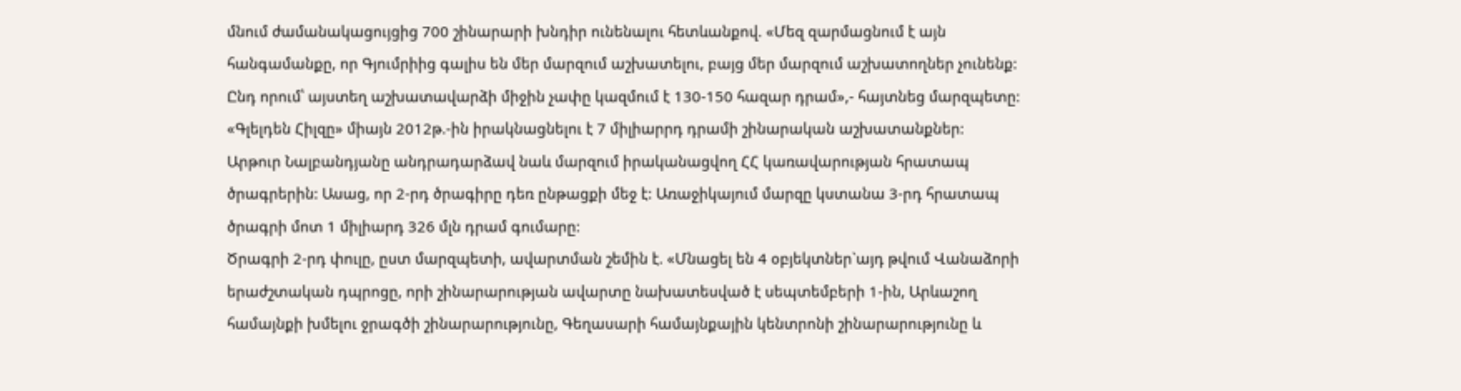մնում ժամանակացույցից 700 շինարարի խնդիր ունենալու հետևանքով. «Մեզ զարմացնում է այն հանգամանքը, որ Գյումրիից գալիս են մեր մարզում աշխատելու, բայց մեր մարզում աշխատողներ չունենք: Ընդ որում՝ այստեղ աշխատավարձի միջին չափը կազմում է 130-150 հազար դրամ»,- հայտնեց մարզպետը:
«Գլելդեն Հիլզը» միայն 2012թ.-ին իրակնացնելու է 7 միլիարրդ դրամի շինարական աշխատանքներ:
Արթուր Նալբանդյանը անդրադարձավ նաև մարզում իրականացվող ՀՀ կառավարության հրատապ ծրագրերին: Ասաց, որ 2-րդ ծրագիրը դեռ ընթացքի մեջ է: Առաջիկայում մարզը կստանա 3-րդ հրատապ ծրագրի մոտ 1 միլիարդ 326 մլն դրամ գումարը:
Ծրագրի 2-րդ փուլը, ըստ մարզպետի, ավարտման շեմին է. «Մնացել են 4 օբյեկտներ`այդ թվում Վանաձորի երաժշտական դպրոցը, որի շինարարության ավարտը նախատեսված է սեպտեմբերի 1-ին, Արևաշող համայնքի խմելու ջրագծի շինարարությունը, Գեղասարի համայնքային կենտրոնի շինարարությունը և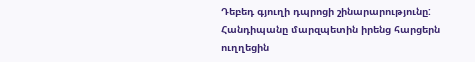Դեբեդ գյուղի դպրոցի շինարարությունը:
Հանդիպանը մարզպետին իրենց հարցերն ուղղեցին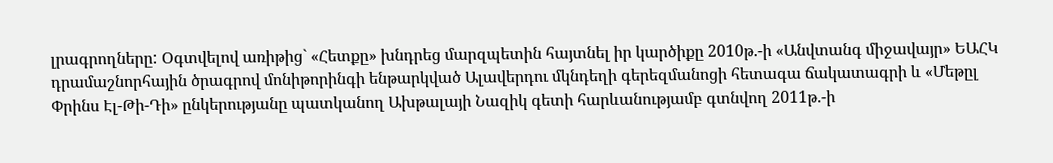լրագրողները: Օգտվելով առիթից` «Հետքը» խնդրեց մարզպետին հայտնել իր կարծիքը 2010թ.-ի «Անվտանգ միջավայր» ԵԱՀԿ դրամաշնորհային ծրագրով մոնիթորինգի ենթարկված Ալավերդու մկնդեղի գերեզմանոցի հետագա ճակատագրի և «Մեթըլ Փրինս Էլ-Թի-Դի» ընկերությանը պատկանող Ախթալայի Նազիկ գետի հարևանությամբ գտնվող 2011թ.-ի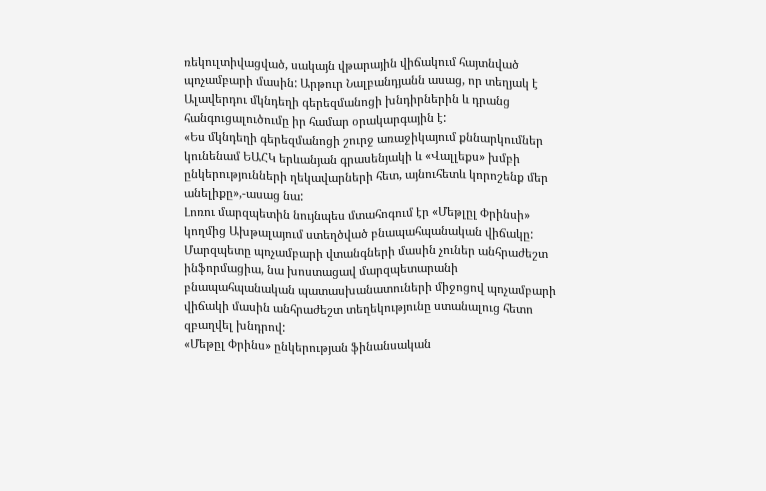ռեկուլտիվացված, սակայն վթարային վիճակում հայտնված պոչամբարի մասին: Արթուր Նալբանդյանն ասաց, որ տեղյակ է Ալավերդու մկնդեղի գերեզմանոցի խնդիրներին և դրանց հանգուցալուծումը իր համար օրակարգային է:
«Ես մկնդեղի գերեզմանոցի շուրջ առաջիկայում քննարկումներ կունենամ ԵԱՀԿ երևանյան գրասենյակի և «Վալլեքս» խմբի ընկերությունների ղեկավարների հետ, այնուհետև կորոշենք մեր անելիքը»,-ասաց նա:
Լոռու մարզպետին նույնպես մտահոգում էր «Մեթլըլ Փրինսի» կողմից Ախթալայում ստեղծված բնապահպանական վիճակը: Մարզպետը պոչամբարի վտանգների մասին չուներ անհրաժեշտ ինֆորմացիա, նա խոստացավ մարզպետարանի բնապահպանական պատասխանատուների միջոցով պոչամբարի վիճակի մասին անհրաժեշտ տեղեկությունը ստանալուց հետո զբաղվել խնդրով:
«Մեթըլ Փրինս» ընկերության ֆինանսական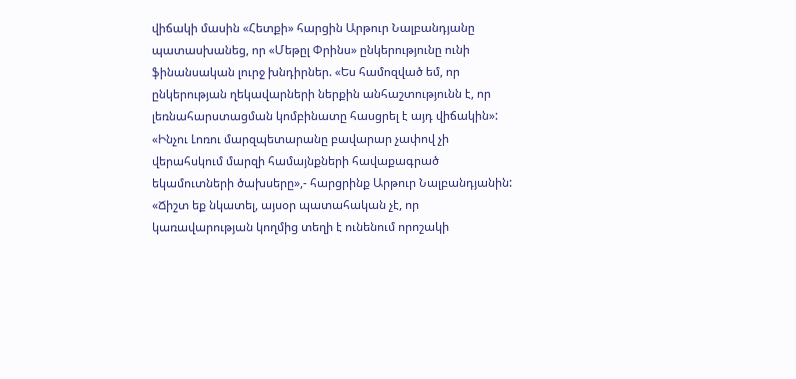վիճակի մասին «Հետքի» հարցին Արթուր Նալբանդյանը պատասխանեց, որ «Մեթըլ Փրինս» ընկերությունը ունի ֆինանսական լուրջ խնդիրներ. «Ես համոզված եմ, որ ընկերության ղեկավարների ներքին անհաշտությունն է, որ լեռնահարստացման կոմբինատը հասցրել է այդ վիճակին»:
«Ինչու Լոռու մարզպետարանը բավարար չափով չի վերահսկում մարզի համայնքների հավաքագրած եկամուտների ծախսերը»,- հարցրինք Արթուր Նալբանդյանին:
«Ճիշտ եք նկատել, այսօր պատահական չէ, որ կառավարության կողմից տեղի է ունենում որոշակի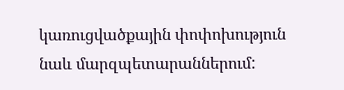կառուցվածքային փոփոխություն նաև մարզպետարաններում: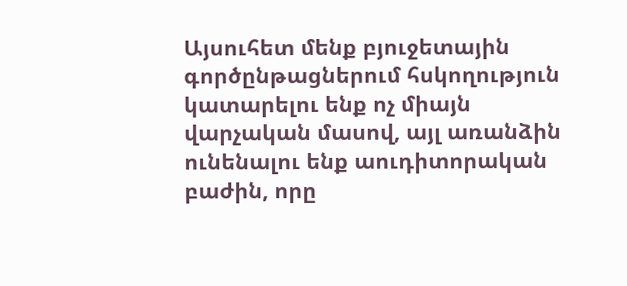Այսուհետ մենք բյուջետային գործընթացներում հսկողություն կատարելու ենք ոչ միայն վարչական մասով, այլ առանձին ունենալու ենք աուդիտորական բաժին, որը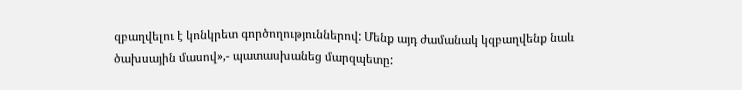զբաղվելու է կոնկրետ գործողություններով: Մենք այդ ժամանակ կզբաղվենք նաև ծախսային մասով»,- պատասխանեց մարզպետը: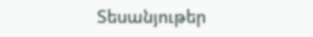Տեսանյութեր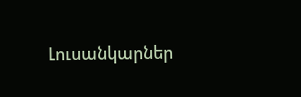Լուսանկարներ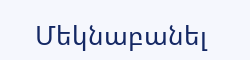Մեկնաբանել